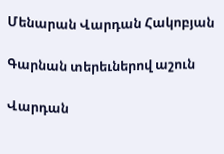Մենարան Վարդան Հակոբյան

Գարնան տերեւներով աշուն

Վարդան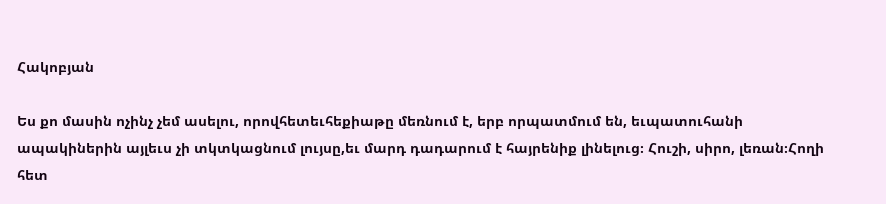Հակոբյան

Ես քո մասին ոչինչ չեմ ասելու, որովհետեւհեքիաթը մեռնում է, երբ որպատմում են, եւպատուհանի ապակիներին այլեւս չի տկտկացնում լույսը,եւ մարդ դադարում է հայրենիք լինելուց։ Հուշի, սիրո, լեռան։Հողի հետ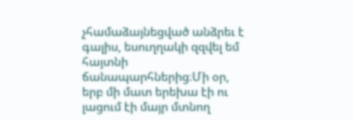չհամաձայնեցված անձրեւ է գալիս, եսուղղակի զզվել եմ հայտնի ճանապարհներից։Մի օր, երբ մի մատ երեխա էի ու լացում էի մայր մտնող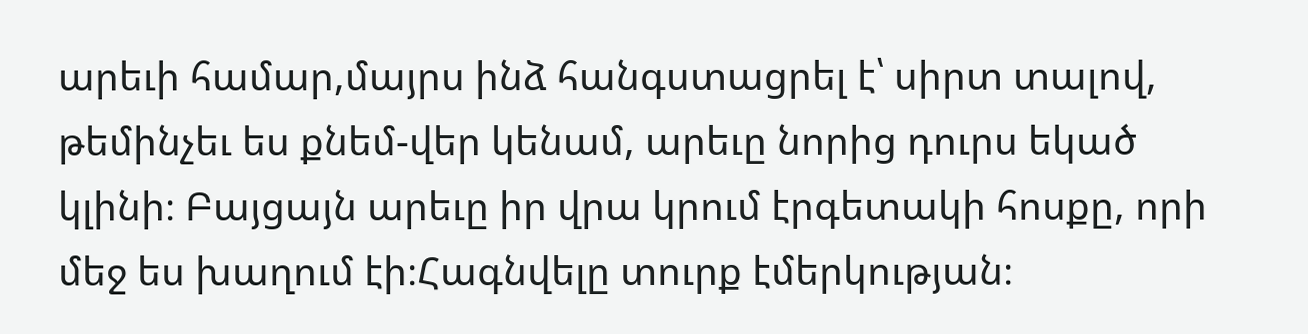արեւի համար,մայրս ինձ հանգստացրել է՝ սիրտ տալով, թեմինչեւ ես քնեմ-վեր կենամ, արեւը նորից դուրս եկած կլինի։ Բայցայն արեւը իր վրա կրում էրգետակի հոսքը, որի մեջ ես խաղում էի։Հագնվելը տուրք էմերկության։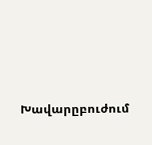Խավարըբուժում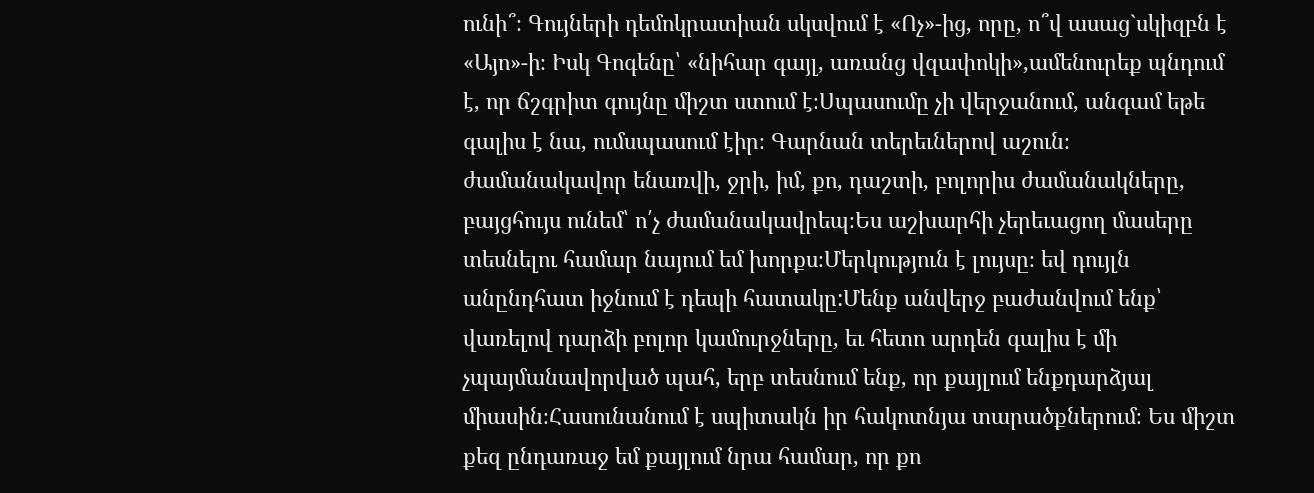ունի՞։ Գույների դեմոկրատիան սկսվում է «Ոչ»-ից, որը, ո՞վ ասաց`սկիզբն է «Այո»-ի։ Իսկ Գոգենը՝ «նիհար գայլ, առանց վզափոկի»,ամենուրեք պնդում է, որ ճշգրիտ գույնը միշտ ստում է։Սպասումը չի վերջանում, անգամ եթե գալիս է նա, ումսպասում էիր։ Գարնան տերեւներով աշուն։ ժամանակավոր ենառվի, ջրի, իմ, քո, դաշտի, բոլորիս ժամանակները, բայցհույս ունեմ՝ ո՛չ ժամանակավրեպ։Ես աշխարհի չերեւացող մասերը տեսնելու համար նայում եմ խորքս։Մերկություն է լույսը։ եվ դույլն անընդհատ իջնում է դեպի հատակը:Մենք անվերջ բաժանվում ենք՝ վառելով դարձի բոլոր կամուրջները, եւ հետո արդեն գալիս է մի չպայմանավորված պահ, երբ տեսնում ենք, որ քայլում ենքդարձյալ միասին։Հասունանում է սպիտակն իր հակոտնյա տարածքներում։ Ես միշտ քեզ ընդառաջ եմ քայլում նրա համար, որ քո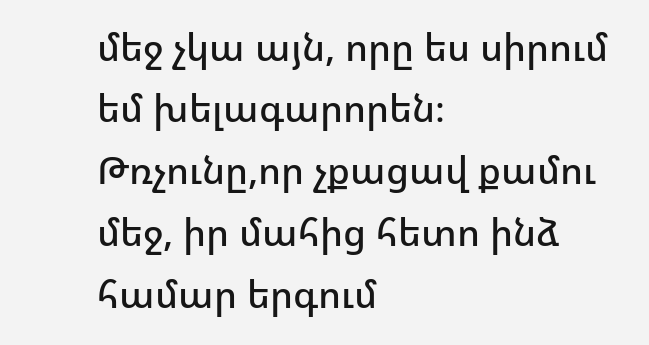մեջ չկա այն, որը ես սիրում եմ խելագարորեն։ Թռչունը,որ չքացավ քամու մեջ, իր մահից հետո ինձ համար երգում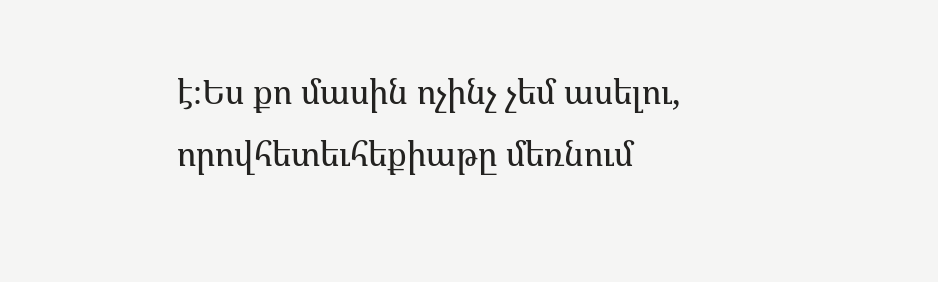է։Ես քո մասին ոչինչ չեմ ասելու, որովհետեւհեքիաթը մեռնում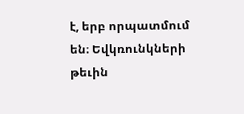է, երբ որպատմում են։ Եվկռունկների թեւին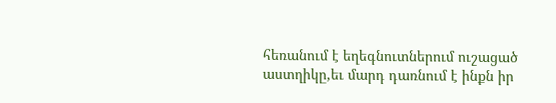հեռանում է եղեգնուտներում ուշացած աստղիկը,եւ մարդ դառնում է ինքն իր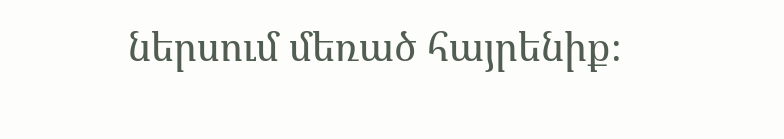ներսում մեռած հայրենիք։